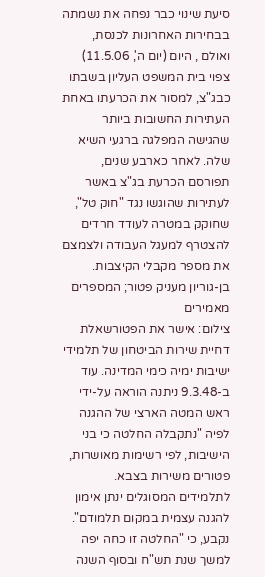סיעת שינוי כבר נפחה את נשמתה בבחירות האחרונות לכנסת, ואולם , היום (יום ה', 11.5.06) צפוי בית המשפט העליון בשבתו כבג"צ, למסור את הכרעתו באחת העתירות החשובות ביותר שהגישה המפלגה ברגעי השיא שלה. לאחר כארבע שנים, תפורסם הכרעת בג"צ באשר לעתירות שהוגשו נגד "חוק טל", שחוקק במטרה לעודד חרדים להצטרף למעגל העבודה ולצמצם את מספר מקבלי הקיצבות.
בן-גוריון מעניק פטור; המספרים מאמירים
צילום: אישר את הפטורשאלת דחיית שירות הביטחון של תלמידי ישיבות ימיה כימי המדינה. עוד ב-9.3.48 ניתנה הוראה על-ידי ראש המטה הארצי של ההגנה לפיה "נתקבלה החלטה כי בני הישיבות, לפי רשימות מאושרות, פטורים משירות בצבא. לתלמידים המסוגלים ינתן אימון להגנה עצמית במקום תלמודם".
נקבע, כי "החלטה זו כחה יפה למשך שנת תש"ח ובסוף השנה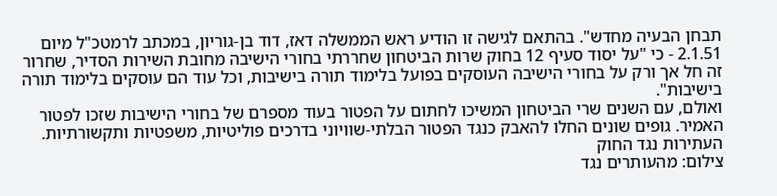תבחן הבעיה מחדש". בהתאם לגישה זו הודיע ראש הממשלה דאז, דוד בן-גוריון, במכתב לרמטכ"ל מיום 2.1.51 - כי "על יסוד סעיף 12 בחוק שרות הביטחון שחררתי בחורי הישיבה מחובת השירות הסדיר, שחרור זה חל אך ורק על בחורי הישיבה העוסקים בפועל בלימוד תורה בישיבות, וכל עוד הם עוסקים בלימוד תורה בישיבות".
ואולם, עם השנים שרי הביטחון המשיכו לחתום על הפטור בעוד מספרם של בחורי הישיבות שזכו לפטור האמיר. גופים שונים החלו להאבק כנגד הפטור הבלתי-שוויוני בדרכים פוליטיות, משפטיות ותקשורתיות.
העתירות נגד החוק
צילום: מהעותרים נגד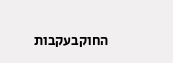החוקבעקבות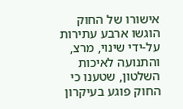אישורו של החוק הוגשו ארבע עתירות על-ידי שינוי, מרצ, והתנועה לאיכות השלטון, שטענו כי החוק פוגע בעיקרון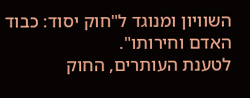השוויון ומנוגד ל"חוק יסוד: כבוד האדם וחירותו".
לטענת העותרים, החוק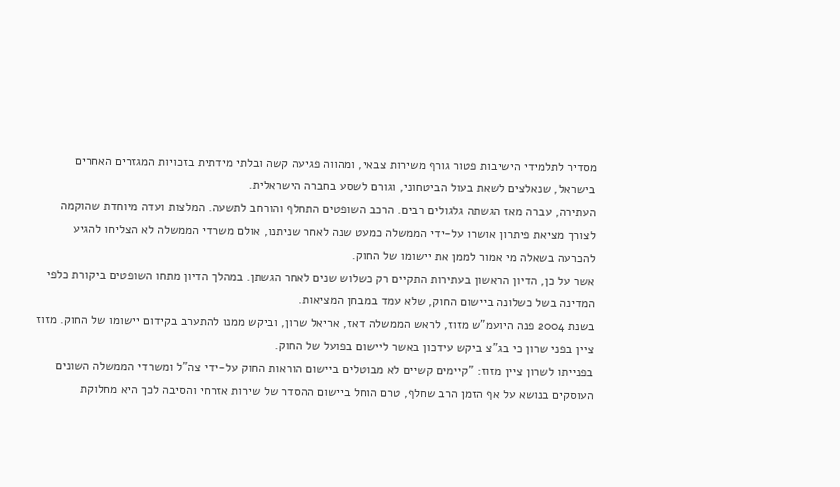מסדיר לתלמידי הישיבות פטור גורף משירות צבאי, ומהווה פגיעה קשה ובלתי מידתית בזכויות המגזרים האחרים בישראל, שנאלצים לשאת בעול הביטחוני, וגורם לשסע בחברה הישראלית.
העתירה, עברה מאז הגשתה גלגולים רבים. הרכב השופטים התחלף והורחב לתשעה. המלצות ועדה מיוחדת שהוקמה לצורך מציאת פיתרון אושרו על-ידי הממשלה כמעט שנה לאחר שניתנו, אולם משרדי הממשלה לא הצליחו להגיע להכרעה בשאלה מי אמור לממן את יישומו של החוק.
אשר על כן, הדיון הראשון בעתירות התקיים רק כשלוש שנים לאחר הגשתן. במהלך הדיון מתחו השופטים ביקורת כלפי המדינה בשל כשלונה ביישום החוק, שלא עמד במבחן המציאות.
בשנת 2004 פנה היועמ"ש מזוז, לראש הממשלה דאז, אריאל שרון, וביקש ממנו להתערב בקידום יישומו של החוק. מזוז ציין בפני שרון כי בג"צ ביקש עידכון באשר ליישום בפועל של החוק.
בפנייתו לשרון ציין מזוז: "קיימים קשיים לא מבוטלים ביישום הוראות החוק על-ידי צה"ל ומשרדי הממשלה השונים העוסקים בנושא על אף הזמן הרב שחלף, טרם הוחל ביישום ההסדר של שירות אזרחי והסיבה לכך היא מחלוקת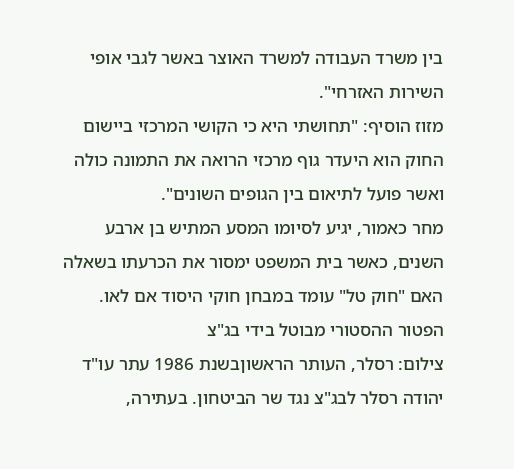בין משרד העבודה למשרד האוצר באשר לגבי אופי השירות האזרחי".
מזוז הוסיף: "תחושתי היא כי הקושי המרכזי ביישום החוק הוא היעדר גוף מרכזי הרואה את התמונה כולה ואשר פועל לתיאום בין הגופים השונים".
מחר כאמור, יגיע לסיומו המסע המתיש בן ארבע השנים, כאשר בית המשפט ימסור את הכרעתו בשאלה האם "חוק טל" עומד במבחן חוקי היסוד אם לאו.
הפטור ההסטורי מבוטל בידי בג"צ
צילום: רסלר, העותר הראשוןבשנת 1986 עתר עו"ד יהודה רסלר לבג"צ נגד שר הביטחון. בעתירה,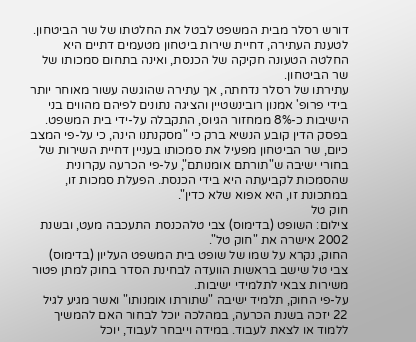דורש רסלר מבית המשפט לבטל את החלטתו של שר הביטחון.
לטענת העתירה, דחיית שירות ביטחון מטעמים דתיים היא החלטה הטעונה חקיקה של הכנסת, ואינה בתחום סמכותו של שר הביטחון.
עתירתו של רסלר נדחתה, אך עתירה שהוגשה עשור מאוחר יותר בידי פרופ' אמנון רובינשטיין והציגה נתונים לפיהם מהווים בני הישיבות כ-8% ממחזור הגיוס, התקבלה על-ידי בית המשפט.
בפסק הדין קובע הנשיא ברק כי "מסקנתנו הינה, כי על-פי המצב כיום, שר הביטחון מפעיל את סמכותו בעניין דחיית השירות של בחורי ישיבה ש"תורתם אומנותם", על-פי הכרעה עקרונית שהסמכות לקביעתה היא בידי הכנסת. הפעלת סמכות זו, במתכונת זו, היא אפוא שלא כדין".
חוק טל
צילום: השופט (בדימוס) צבי טלהכנסת התעכבה מעט, ובשנת 2002 אישרה את "חוק טל".
החוק, נקרא על שמו של שופט בית המשפט העליון (בדימוס) צבי טל שישב בראשות הוועדה לבחינת הסדר בחוק למתן פטור משירות צבאי לתלמידי ישיבות.
על-פי החוק, תלמיד ישיבה "שתורתו אומנותו" ואשר מגיע לגיל 22 יזכה בשנת הכרעה, במהלכה יוכל לבחור האם להמשיך ללמוד או לצאת לעבוד. במידה וייבחר לעבוד, יוכל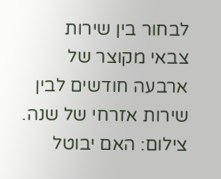לבחור בין שירות צבאי מקוצר של ארבעה חודשים לבין שירות אזרחי של שנה.
צילום: האם יבוטל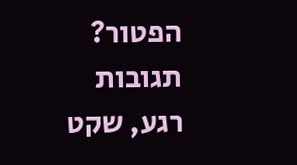הפטור?
תגובות
רגע, שקט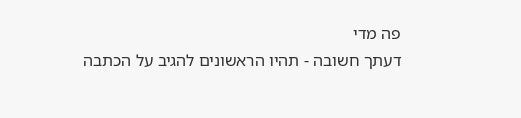פה מדי
דעתך חשובה - תהיו הראשונים להגיב על הכתבה